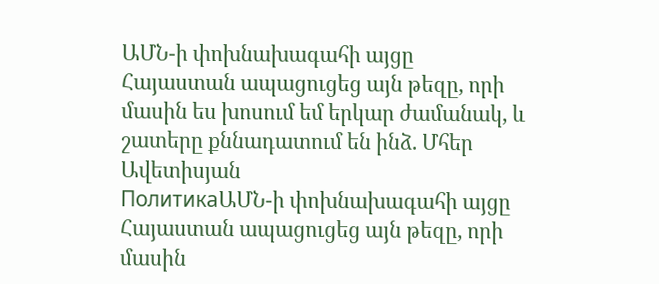ԱՄՆ-ի փոխնախագահի այցը Հայաստան ապացուցեց այն թեզը, որի մասին ես խոսում եմ երկար ժամանակ, և շատերը քննադատում են ինձ. Մհեր Ավետիսյան
ПолитикаԱՄՆ-ի փոխնախագահի այցը Հայաստան ապացուցեց այն թեզը, որի մասին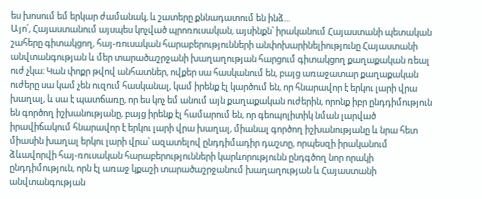ես խոսում եմ երկար ժամանակ, և շատերը քննադատում են ինձ...
Այո՛, Հայաստանում այսպես կոչված պրոռուսական, այսինքն՝ իրականում Հայաստանի պետական շահերը գիտակցող, հայ-ռուսական հարաբերությունների անփոխարինելիությունը Հայաստանի անվտանգության և մեր տարածաշրջանի խաղաղության հարցում գիտակցող քաղաքական ռեալ ուժ չկա։ Կան փոքր թվով անհատներ, ովքեր սա հասկանում են, բայց առաջատար քաղաքական ուժերը սա կամ չեն ուզում հասկանալ, կամ իրենք էլ կարծում են, որ հնարավոր է երկու լարի վրա խաղալ, և սա է պատճառը, որ ես կոչ եմ անում այն քաղաքական ուժերին, որոնք իբր ընդդիմություն են գործող իշխանությանը, բայց իրենք էլ համարում են, որ գեոպոլիտիկ նման լարված իրավիճակում հնարավոր է երկու լարի վրա խաղալ, միանալ գործող իշխանությանը և նրա հետ միասին խաղալ երկու լարի վրա՝ ազատելով ընդդիմադիր դաշտը, որպեսզի իրականում ձևավորվի հայ-ռուսական հարաբերությունների կարևորությունն ընդգծող նոր որակի ընդդիմություն, որն էլ առաջ կքաշի տարածաշրջանում խաղաղության և Հայաստանի անվտանգության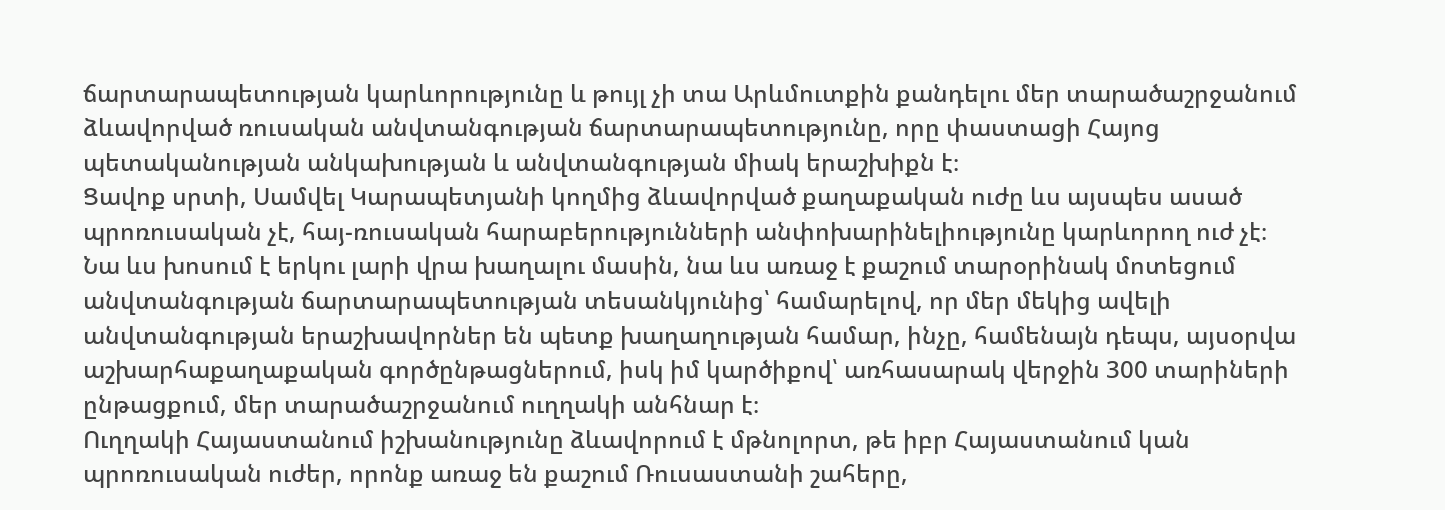ճարտարապետության կարևորությունը և թույլ չի տա Արևմուտքին քանդելու մեր տարածաշրջանում ձևավորված ռուսական անվտանգության ճարտարապետությունը, որը փաստացի Հայոց պետականության անկախության և անվտանգության միակ երաշխիքն է։
Ցավոք սրտի, Սամվել Կարապետյանի կողմից ձևավորված քաղաքական ուժը ևս այսպես ասած պրոռուսական չէ, հայ-ռուսական հարաբերությունների անփոխարինելիությունը կարևորող ուժ չէ։ Նա ևս խոսում է երկու լարի վրա խաղալու մասին, նա ևս առաջ է քաշում տարօրինակ մոտեցում անվտանգության ճարտարապետության տեսանկյունից՝ համարելով, որ մեր մեկից ավելի անվտանգության երաշխավորներ են պետք խաղաղության համար, ինչը, համենայն դեպս, այսօրվա աշխարհաքաղաքական գործընթացներում, իսկ իմ կարծիքով՝ առհասարակ վերջին 300 տարիների ընթացքում, մեր տարածաշրջանում ուղղակի անհնար է։
Ուղղակի Հայաստանում իշխանությունը ձևավորում է մթնոլորտ, թե իբր Հայաստանում կան պրոռուսական ուժեր, որոնք առաջ են քաշում Ռուսաստանի շահերը,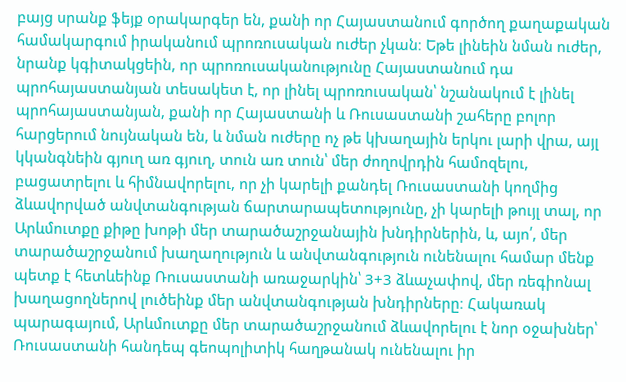բայց սրանք ֆեյք օրակարգեր են, քանի որ Հայաստանում գործող քաղաքական համակարգում իրականում պրոռուսական ուժեր չկան։ Եթե լինեին նման ուժեր, նրանք կգիտակցեին, որ պրոռուսականությունը Հայաստանում դա պրոհայաստանյան տեսակետ է, որ լինել պրոռուսական՝ նշանակում է լինել պրոհայաստանյան, քանի որ Հայաստանի և Ռուսաստանի շահերը բոլոր հարցերում նույնական են, և նման ուժերը ոչ թե կխաղային երկու լարի վրա, այլ կկանգնեին գյուղ առ գյուղ, տուն առ տուն՝ մեր ժողովրդին համոզելու, բացատրելու և հիմնավորելու, որ չի կարելի քանդել Ռուսաստանի կողմից ձևավորված անվտանգության ճարտարապետությունը, չի կարելի թույլ տալ, որ Արևմուտքը քիթը խոթի մեր տարածաշրջանային խնդիրներին, և, այո՛, մեր տարածաշրջանում խաղաղություն և անվտանգություն ունենալու համար մենք պետք է հետևեինք Ռուսաստանի առաջարկին՝ 3+3 ձևաչափով, մեր ռեգիոնալ խաղացողներով լուծեինք մեր անվտանգության խնդիրները։ Հակառակ պարագայում, Արևմուտքը մեր տարածաշրջանում ձևավորելու է նոր օջախներ՝ Ռուսաստանի հանդեպ գեոպոլիտիկ հաղթանակ ունենալու իր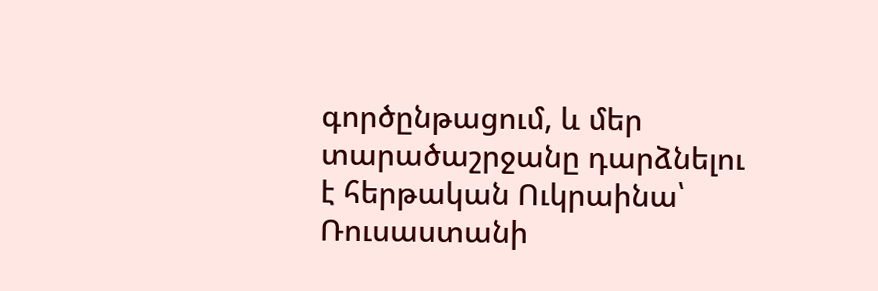գործընթացում, և մեր տարածաշրջանը դարձնելու է հերթական Ուկրաինա՝ Ռուսաստանի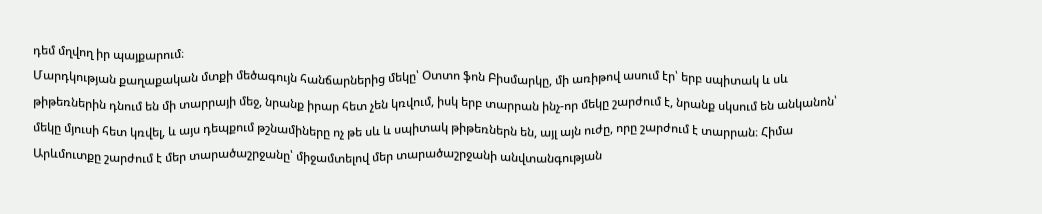դեմ մղվող իր պայքարում։
Մարդկության քաղաքական մտքի մեծագույն հանճարներից մեկը՝ Օտտո ֆոն Բիսմարկը, մի առիթով ասում էր՝ երբ սպիտակ և սև թիթեռներին դնում են մի տարրայի մեջ, նրանք իրար հետ չեն կռվում, իսկ երբ տարրան ինչ-որ մեկը շարժում է, նրանք սկսում են անկանոն՝ մեկը մյուսի հետ կռվել, և այս դեպքում թշնամիները ոչ թե սև և սպիտակ թիթեռներն են, այլ այն ուժը, որը շարժում է տարրան։ Հիմա Արևմուտքը շարժում է մեր տարածաշրջանը՝ միջամտելով մեր տարածաշրջանի անվտանգության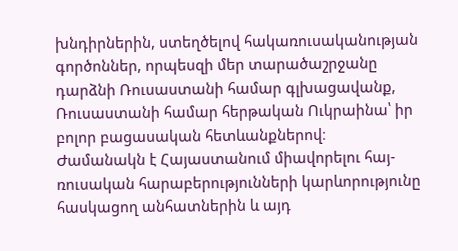խնդիրներին, ստեղծելով հակառուսականության գործոններ, որպեսզի մեր տարածաշրջանը դարձնի Ռուսաստանի համար գլխացավանք, Ռուսաստանի համար հերթական Ուկրաինա՝ իր բոլոր բացասական հետևանքներով։
Ժամանակն է Հայաստանում միավորելու հայ-ռուսական հարաբերությունների կարևորությունը հասկացող անհատներին և այդ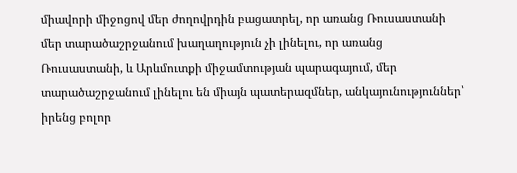միավորի միջոցով մեր ժողովրդին բացատրել, որ առանց Ռուսաստանի մեր տարածաշրջանում խաղաղություն չի լինելու, որ առանց Ռուսաստանի, և Արևմուտքի միջամտության պարագայում, մեր տարածաշրջանում լինելու են միայն պատերազմներ, անկայունություններ՝ իրենց բոլոր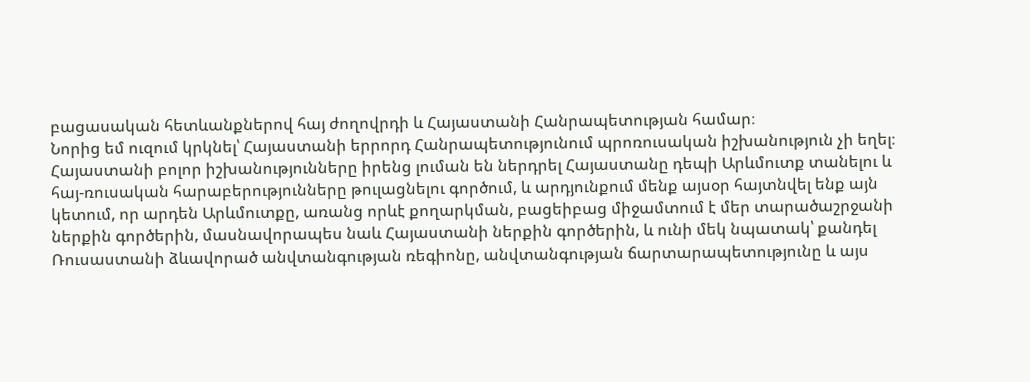բացասական հետևանքներով հայ ժողովրդի և Հայաստանի Հանրապետության համար։
Նորից եմ ուզում կրկնել՝ Հայաստանի երրորդ Հանրապետությունում պրոռուսական իշխանություն չի եղել։ Հայաստանի բոլոր իշխանությունները իրենց լուման են ներդրել Հայաստանը դեպի Արևմուտք տանելու և հայ-ռուսական հարաբերությունները թուլացնելու գործում, և արդյունքում մենք այսօր հայտնվել ենք այն կետում, որ արդեն Արևմուտքը, առանց որևէ քողարկման, բացեիբաց միջամտում է մեր տարածաշրջանի ներքին գործերին, մասնավորապես նաև Հայաստանի ներքին գործերին, և ունի մեկ նպատակ՝ քանդել Ռուսաստանի ձևավորած անվտանգության ռեգիոնը, անվտանգության ճարտարապետությունը և այս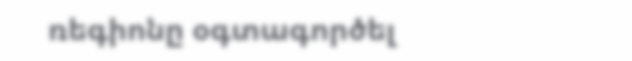ռեգիոնը օգտագործել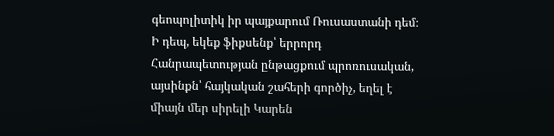գեոպոլիտիկ իր պայքարում Ռուսաստանի դեմ։
Ի դեպ, եկեք ֆիքսենք՝ երրորդ Հանրապետության ընթացքում պրոռուսական, այսինքն՝ հայկական շահերի գործիչ, եղել է միայն մեր սիրելի Կարեն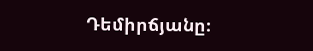Դեմիրճյանը։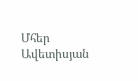Մհեր Ավետիսյան